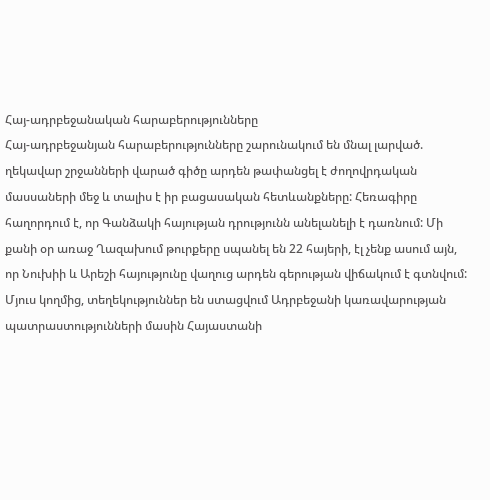Հայ-ադրբեջանական հարաբերությունները
Հայ-ադրբեջանյան հարաբերությունները շարունակում են մնալ լարված. ղեկավար շրջանների վարած գիծը արդեն թափանցել է ժողովրդական մասսաների մեջ և տալիս է իր բացասական հետևանքները: Հեռագիրը հաղորդում է, որ Գանձակի հայության դրությունն անելանելի է դառնում: Մի քանի օր առաջ Ղազախում թուրքերը սպանել են 22 հայերի, էլ չենք ասում այն, որ Նուխիի և Արեշի հայությունը վաղուց արդեն գերության վիճակում է գտնվում: Մյուս կողմից, տեղեկություններ են ստացվում Ադրբեջանի կառավարության պատրաստությունների մասին Հայաստանի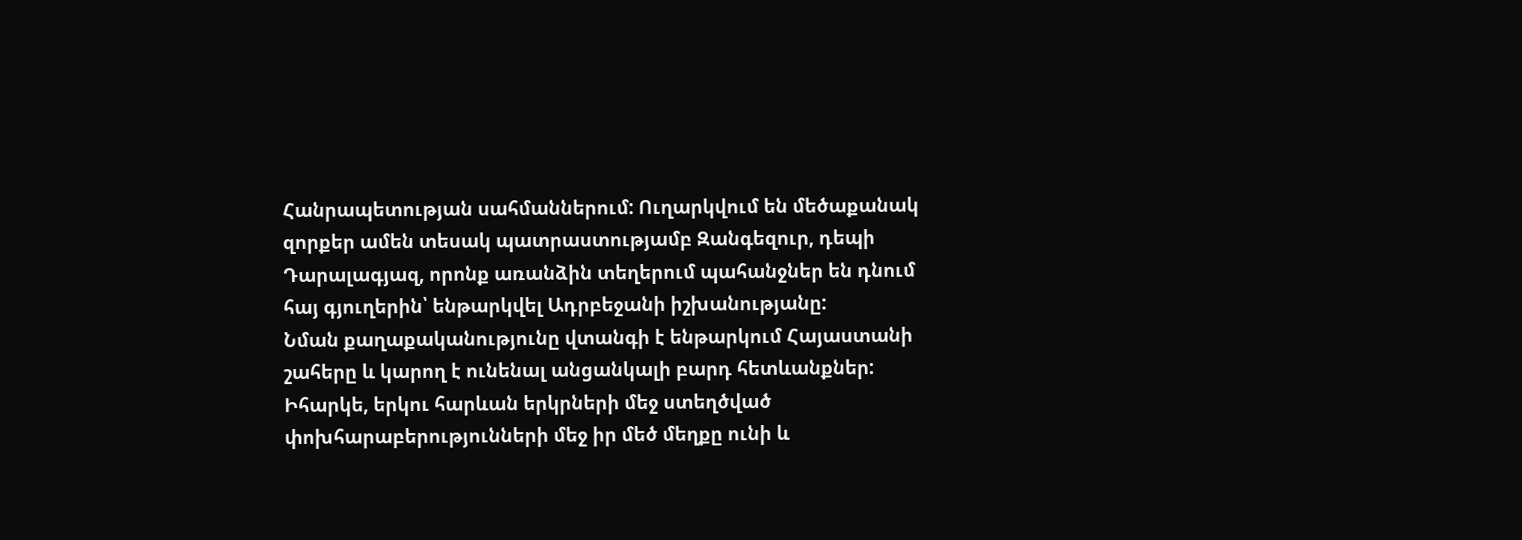Հանրապետության սահմաններում: Ուղարկվում են մեծաքանակ զորքեր ամեն տեսակ պատրաստությամբ Զանգեզուր, դեպի Դարալագյազ, որոնք առանձին տեղերում պահանջներ են դնում հայ գյուղերին՝ ենթարկվել Ադրբեջանի իշխանությանը:
Նման քաղաքականությունը վտանգի է ենթարկում Հայաստանի շահերը և կարող է ունենալ անցանկալի բարդ հետևանքներ:
Իհարկե, երկու հարևան երկրների մեջ ստեղծված փոխհարաբերությունների մեջ իր մեծ մեղքը ունի և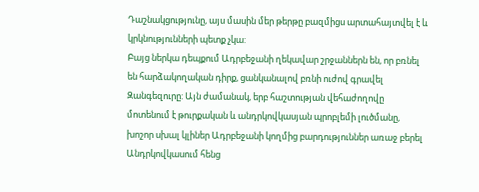Դաշնակցությունը, այս մասին մեր թերթը բազմիցս արտահայտվել է և կրկնությունների պետք չկա:
Բայց ներկա դեպքում Ադրբեջանի ղեկավար շրջաններն են, որ բռնել են հարձակողական դիրք, ցանկանալով բռնի ուժով գրավել Զանգեզուրը: Այն ժամանակ, երբ հաշտության վեհաժողովը մոտենում է թուրքական և անդրկովկասյան պրոբլեմի լուծմանը, խոշոր սխալ կլիներ Ադրբեջանի կողմից բարդություններ առաջ բերել Անդրկովկասում հենց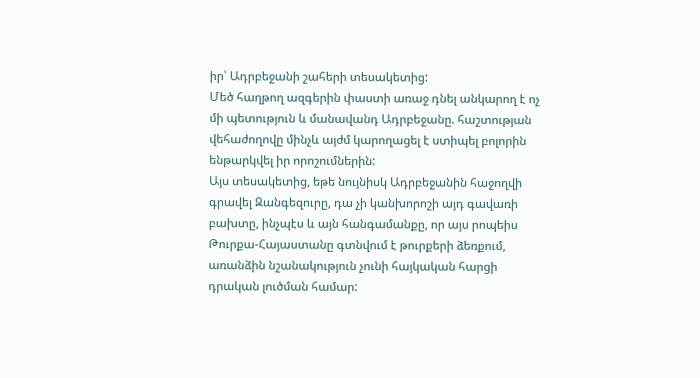իր՝ Ադրբեջանի շահերի տեսակետից:
Մեծ հաղթող ազգերին փաստի առաջ դնել անկարող է ոչ մի պետություն և մանավանդ Ադրբեջանը. հաշտության վեհաժողովը մինչև այժմ կարողացել է ստիպել բոլորին ենթարկվել իր որոշումներին:
Այս տեսակետից, եթե նույնիսկ Ադրբեջանին հաջողվի գրավել Զանգեզուրը, դա չի կանխորոշի այդ գավառի բախտը, ինչպէս և այն հանգամանքը, որ այս րոպեիս Թուրքա-Հայաստանը գտնվում է թուրքերի ձեռքում, առանձին նշանակություն չունի հայկական հարցի դրական լուծման համար: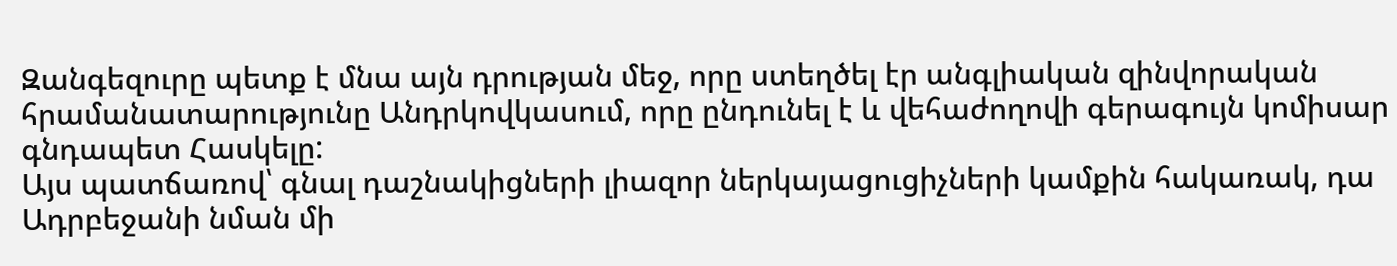Զանգեզուրը պետք է մնա այն դրության մեջ, որը ստեղծել էր անգլիական զինվորական հրամանատարությունը Անդրկովկասում, որը ընդունել է և վեհաժողովի գերագույն կոմիսար գնդապետ Հասկելը:
Այս պատճառով՝ գնալ դաշնակիցների լիազոր ներկայացուցիչների կամքին հակառակ, դա Ադրբեջանի նման մի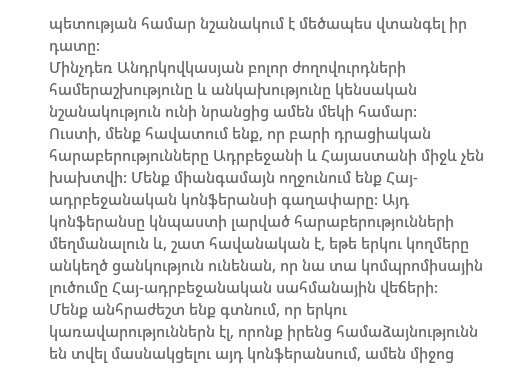պետության համար նշանակում է մեծապես վտանգել իր դատը:
Մինչդեռ Անդրկովկասյան բոլոր ժողովուրդների համերաշխությունը և անկախությունը կենսական նշանակություն ունի նրանցից ամեն մեկի համար:
Ուստի, մենք հավատում ենք, որ բարի դրացիական հարաբերությունները Ադրբեջանի և Հայաստանի միջև չեն խախտվի: Մենք միանգամայն ողջունում ենք Հայ-ադրբեջանական կոնֆերանսի գաղափարը: Այդ կոնֆերանսը կնպաստի լարված հարաբերությունների մեղմանալուն և, շատ հավանական է, եթե երկու կողմերը անկեղծ ցանկություն ունենան, որ նա տա կոմպրոմիսային լուծումը Հայ-ադրբեջանական սահմանային վեճերի:
Մենք անհրաժեշտ ենք գտնում, որ երկու կառավարություններն էլ, որոնք իրենց համաձայնությունն են տվել մասնակցելու այդ կոնֆերանսում, ամեն միջոց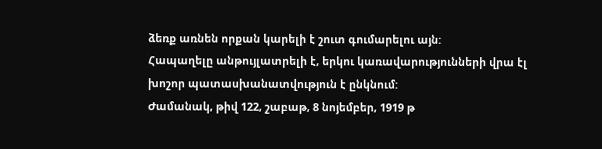ձեռք առնեն որքան կարելի է շուտ գումարելու այն:
Հապաղելը անթույլատրելի է, երկու կառավարությունների վրա էլ խոշոր պատասխանատվություն է ընկնում:
Ժամանակ, թիվ 122, շաբաթ, 8 նոյեմբեր, 1919 թ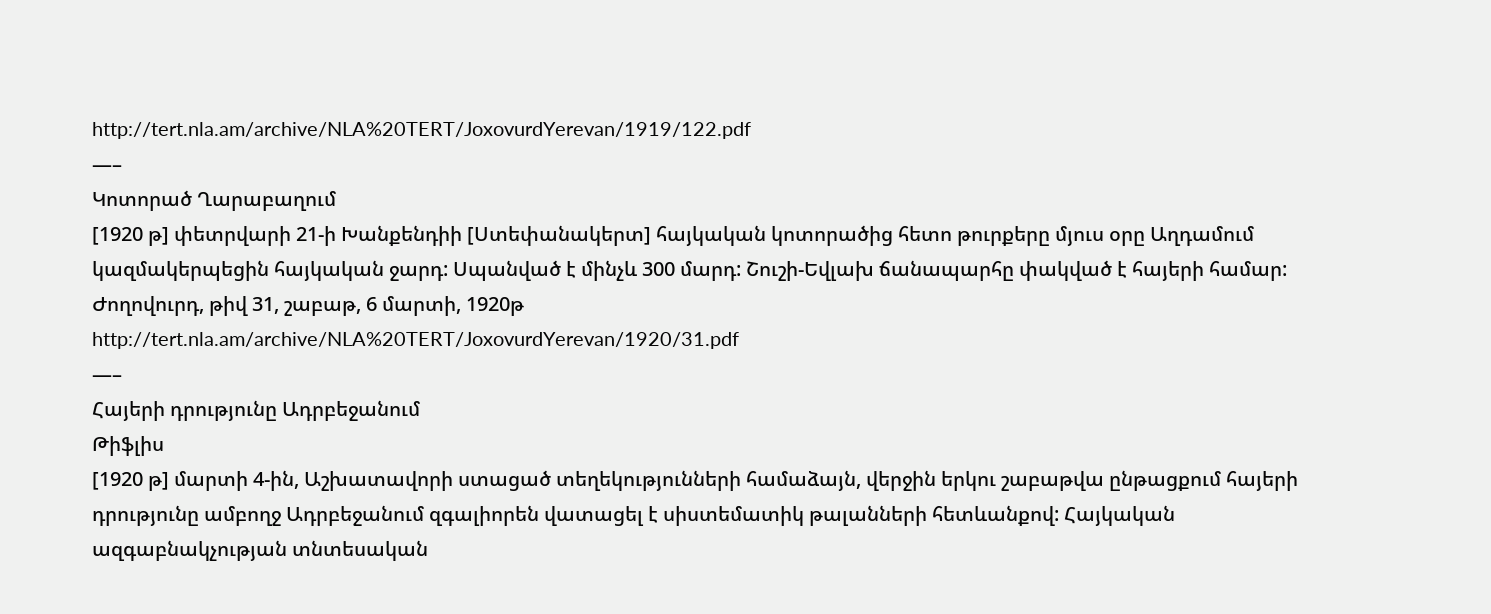http://tert.nla.am/archive/NLA%20TERT/JoxovurdYerevan/1919/122.pdf
—–
Կոտորած Ղարաբաղում
[1920 թ] փետրվարի 21-ի Խանքենդիի [Ստեփանակերտ] հայկական կոտորածից հետո թուրքերը մյուս օրը Աղդամում կազմակերպեցին հայկական ջարդ: Սպանված է մինչև 300 մարդ: Շուշի-Եվլախ ճանապարհը փակված է հայերի համար:
Ժողովուրդ, թիվ 31, շաբաթ, 6 մարտի, 1920թ
http://tert.nla.am/archive/NLA%20TERT/JoxovurdYerevan/1920/31.pdf
—–
Հայերի դրությունը Ադրբեջանում
Թիֆլիս
[1920 թ] մարտի 4-ին, Աշխատավորի ստացած տեղեկությունների համաձայն, վերջին երկու շաբաթվա ընթացքում հայերի դրությունը ամբողջ Ադրբեջանում զգալիորեն վատացել է սիստեմատիկ թալանների հետևանքով: Հայկական ազգաբնակչության տնտեսական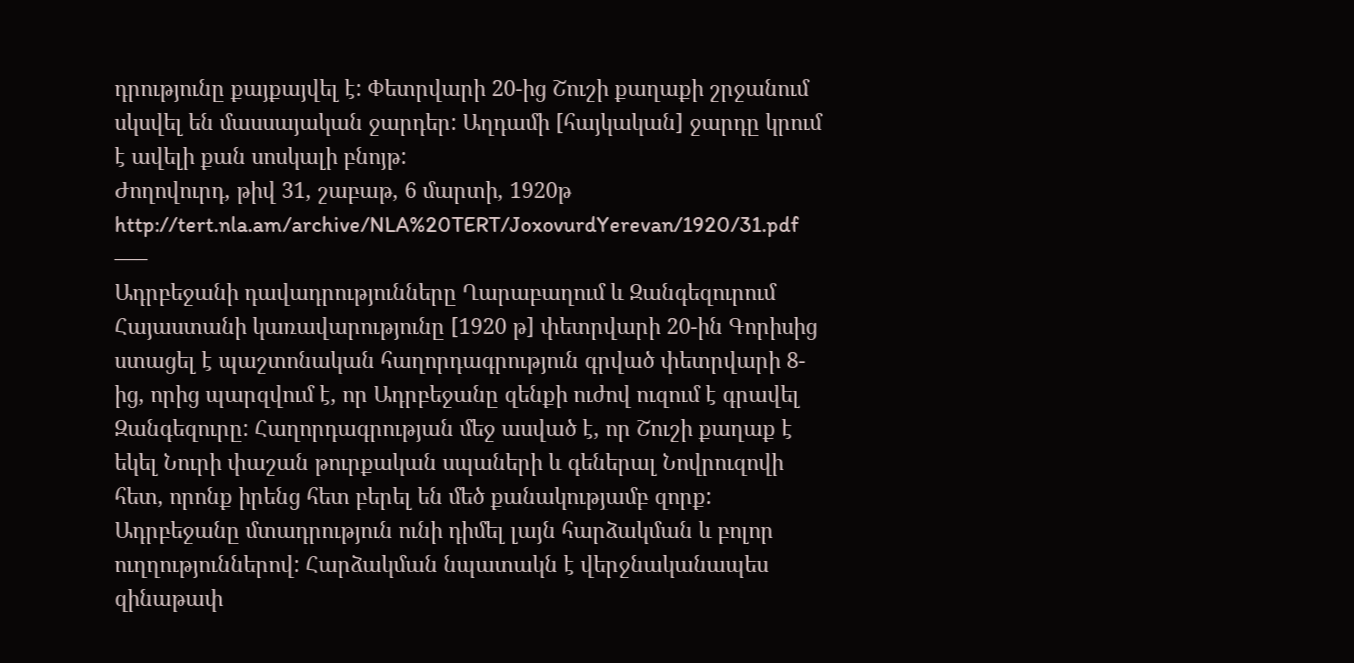դրությունը քայքայվել է: Փետրվարի 20-ից Շուշի քաղաքի շրջանում սկսվել են մասսայական ջարդեր: Աղդամի [հայկական] ջարդը կրում է ավելի քան սոսկալի բնոյթ:
Ժողովուրդ, թիվ 31, շաբաթ, 6 մարտի, 1920թ
http://tert.nla.am/archive/NLA%20TERT/JoxovurdYerevan/1920/31.pdf
—–
Ադրբեջանի դավադրությունները Ղարաբաղում և Զանգեզուրում
Հայաստանի կառավարությունը [1920 թ] փետրվարի 20-ին Գորիսից ստացել է պաշտոնական հաղորդագրություն գրված փետրվարի 8-ից, որից պարզվում է, որ Ադրբեջանը զենքի ուժով ուզում է գրավել Զանգեզուրը: Հաղորդագրության մեջ ասված է, որ Շուշի քաղաք է եկել Նուրի փաշան թուրքական սպաների և գեներալ Նովրուզովի հետ, որոնք իրենց հետ բերել են մեծ քանակությամբ զորք: Ադրբեջանը մտադրություն ունի դիմել լայն հարձակման և բոլոր ուղղություններով: Հարձակման նպատակն է վերջնականապես զինաթափ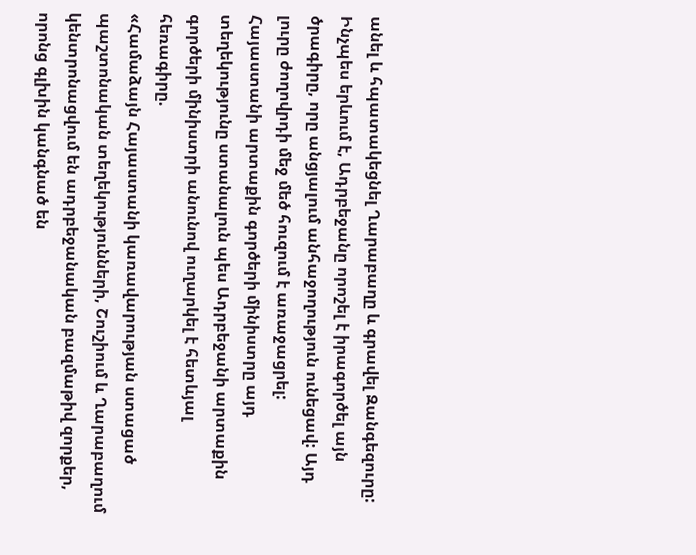անել և հպատակեցնել Ղարաբաղը և գրավել Զանգեզուրը: Ինչպես երևում է, Ադրբեջանը որոշել է իրագործել այն ծրագիրը, որը անցյալում անհաջողություն ունեցավ: Այդ լուրը ժողովրդի մեջ մեծ հուզում է առաջացրել:
Հայաստանի արտաքին գործերի մինիստրը այդ տեղեկությունը ստանալուն պես Ադրբեջանի արտաքին գործերի մինիստրի անունով ուղարկել է հետևյալ հեռագիրը.
«Համաձայն Հայաստանի կառավարության ստացած պաշտոնական տեղեկությունների, Շուշիում և Ղարաբաղում կենտրոնացվում են ադրբեջանական բազմաթիվ զորքեր, որոնց գլխին կանգնած են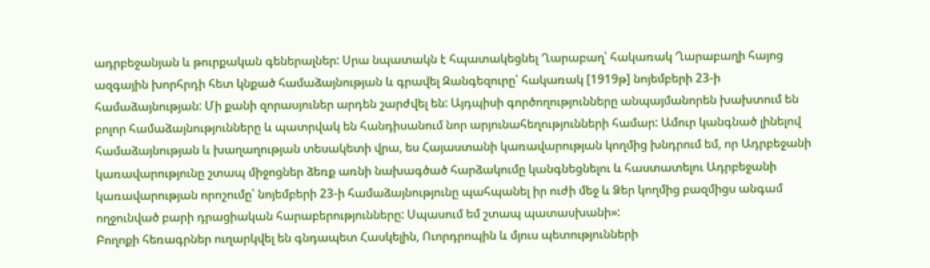ադրբեջանյան և թուրքական գեներալներ: Սրա նպատակն է հպատակեցնել Ղարաբաղ՝ հակառակ Ղարաբաղի հայոց ազգային խորհրդի հետ կնքած համաձայնության և գրավել Զանգեզուրը՝ հակառակ [1919թ] նոյեմբերի 23-ի համաձայնության: Մի քանի զորասյուներ արդեն շարժվել են: Այդպիսի գործողությունները անպայմանորեն խախտում են բոլոր համաձայնությունները և պատրվակ են հանդիսանում նոր արյունահեղությունների համար: Ամուր կանգնած լինելով համաձայնության և խաղաղության տեսակետի վրա, ես Հայաստանի կառավարության կողմից խնդրում եմ, որ Ադրբեջանի կառավարությունը շտապ միջոցներ ձեռք առնի նախագծած հարձակումը կանգնեցնելու և հաստատելու Ադրբեջանի կառավարության որոշումը՝ նոյեմբերի 23-ի համաձայնությունը պահպանել իր ուժի մեջ և Ձեր կողմից բազմիցս անգամ ողջունված բարի դրացիական հարաբերությունները: Սպասում եմ շտապ պատասխանի»:
Բողոքի հեռագրներ ուղարկվել են գնդապետ Հասկելին, Ուորդրոպին և մյուս պետությունների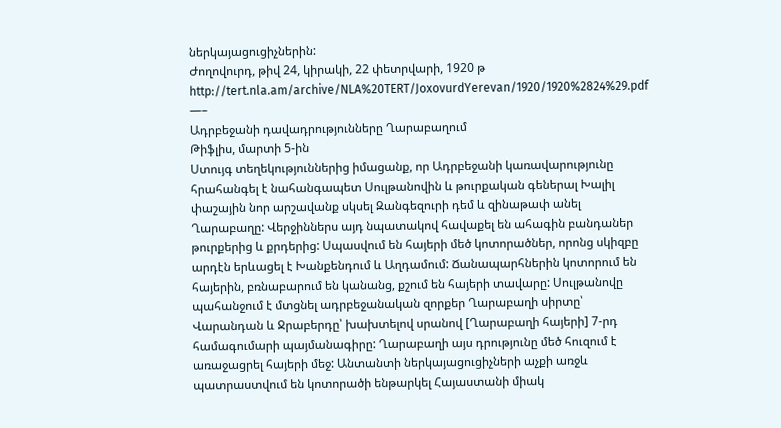ներկայացուցիչներին:
Ժողովուրդ, թիվ 24, կիրակի, 22 փետրվարի, 1920 թ
http://tert.nla.am/archive/NLA%20TERT/JoxovurdYerevan/1920/1920%2824%29.pdf
—–
Ադրբեջանի դավադրությունները Ղարաբաղում
Թիֆլիս, մարտի 5-ին
Ստույգ տեղեկություններից իմացանք, որ Ադրբեջանի կառավարությունը հրահանգել է նահանգապետ Սուլթանովին և թուրքական գեներալ Խալիլ փաշային նոր արշավանք սկսել Զանգեզուրի դեմ և զինաթափ անել Ղարաբաղը: Վերջիններս այդ նպատակով հավաքել են ահագին բանդաներ թուրքերից և քրդերից: Սպասվում են հայերի մեծ կոտորածներ, որոնց սկիզբը արդէն երևացել է Խանքենդում և Աղդամում: Ճանապարհներին կոտորում են հայերին, բռնաբարում են կանանց, քշում են հայերի տավարը: Սուլթանովը պահանջում է մտցնել ադրբեջանական զորքեր Ղարաբաղի սիրտը՝ Վարանդան և Ջրաբերդը՝ խախտելով սրանով [Ղարաբաղի հայերի] 7-րդ համագումարի պայմանագիրը: Ղարաբաղի այս դրությունը մեծ հուզում է առաջացրել հայերի մեջ: Անտանտի ներկայացուցիչների աչքի առջև պատրաստվում են կոտորածի ենթարկել Հայաստանի միակ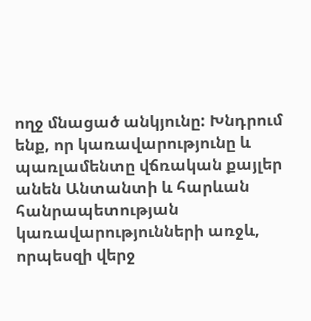ողջ մնացած անկյունը: Խնդրում ենք, որ կառավարությունը և պառլամենտը վճռական քայլեր անեն Անտանտի և հարևան հանրապետության կառավարությունների առջև, որպեսզի վերջ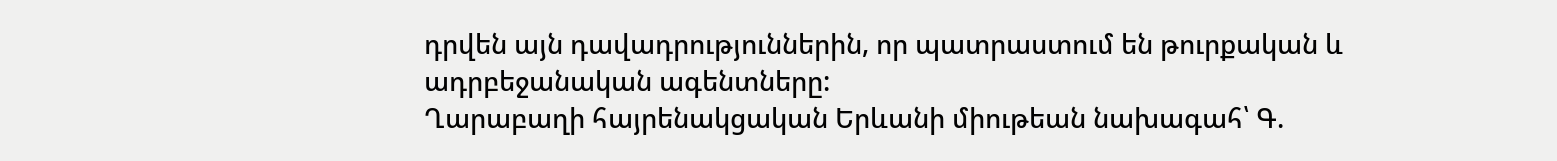դրվեն այն դավադրություններին, որ պատրաստում են թուրքական և ադրբեջանական ագենտները:
Ղարաբաղի հայրենակցական Երևանի միութեան նախագահ՝ Գ.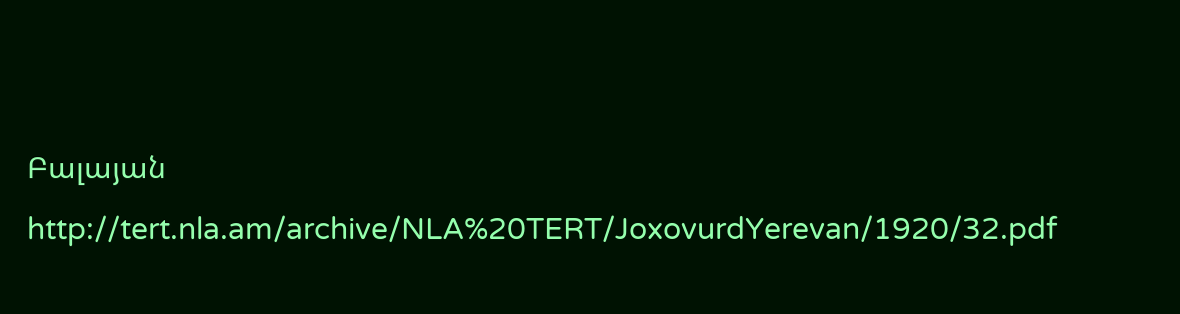Բալայան
http://tert.nla.am/archive/NLA%20TERT/JoxovurdYerevan/1920/32.pdf